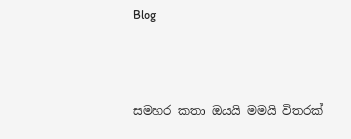Blog



සමහර කතා ඔයයි මමයි විතරක්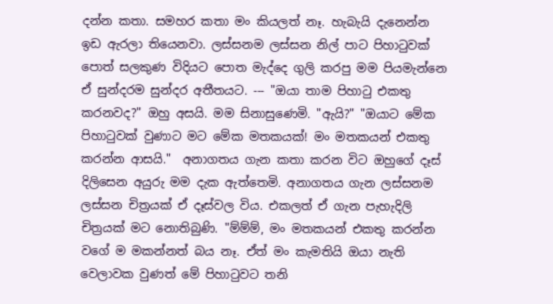දන්න කතා. සමහර කතා මං කියලත් නෑ. හැබැයි දැනෙන්න ඉඩ ඇරලා තියෙනවා. ලස්සනම ලස්සන නිල් පාට පිහාටුවක් පොත් සලකුණ විදියට පොත මැද්දෙ ගුලි කරපු මම පියමැන්නෙ ඒ සුන්දරම සුන්දර අතීතයට. --- "ඔයා තාම පිහාටු එකතු කරනවද?" ඔහු අසයි. මම සිනාසුණෙමි. "ඇයි?" "ඔයාට මේක පිහාටුවක් වුණාට මට මේක මතකයක්! මං මතකයන් එකතු කරන්න ආසයි."  අනාගතය ගැන කතා කරන විට ඔහුගේ දෑස් දිලිසෙන අයුරු මම දැක ඇත්තෙමි. අනාගතය ගැන ලස්සනම ලස්සන චිත්‍රයක් ඒ දෑස්වල විය. එකලත් ඒ ගැන පැහැදිලි චිත්‍රයක් මට නොතිබුණි. "ම්ම්ම්, මං මතකයන් එකතු කරන්න වගේ ම මකන්නත් බය නෑ. ඒත් මං කැමතියි ඔයා නැති වෙලාවක වුණත් මේ පිහාටුවට තනි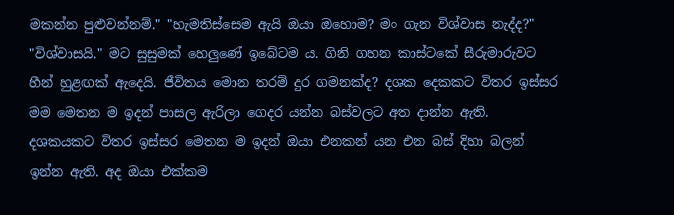මකන්න පුළුවන්නම්." "හැමතිස්සෙම ඇයි ඔයා ඔහොම? මං ගැන විශ්වාස නැද්ද?" "විශ්වාසයි." මට සුසුමක් හෙලුණේ ඉබේටම ය. ගිනි ගහන කාස්ටකේ සීරුමාරුවට හීන් හුළඟක් ඇදෙයි. ජීවිතය මොන තරම් දුර ගමනක්ද? දශක දෙකකට විතර ඉස්සර මම මෙතන ම ඉදන් පාසල ඇරිලා ගෙදර යන්න බස්වලට අත දාන්න ඇති. දශකයකට විතර ඉස්සර මෙතන ම ඉදන් ඔයා එනකන් යන එන බස් දිහා බලන් ඉන්න ඇති. අද ඔයා එක්කම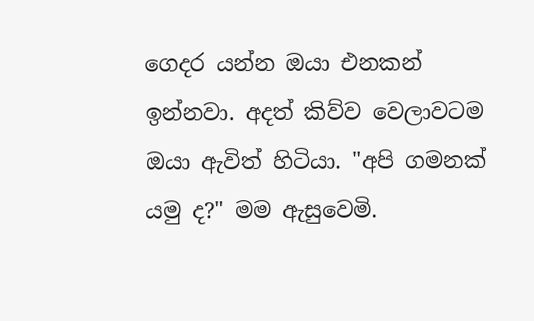ගෙදර යන්න ඔයා එනකන් ඉන්නවා. අදත් කිව්ව වෙලාවටම ඔයා ඇවිත් හිටියා. "අපි ගමනක් යමු ද?" මම ඇසුවෙමි.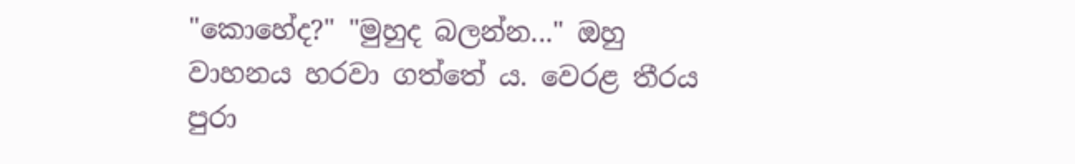"කොහේද?" "මුහුද බලන්න..." ඔහු වාහනය හරවා ගත්තේ ය. වෙරළ තීරය පුරා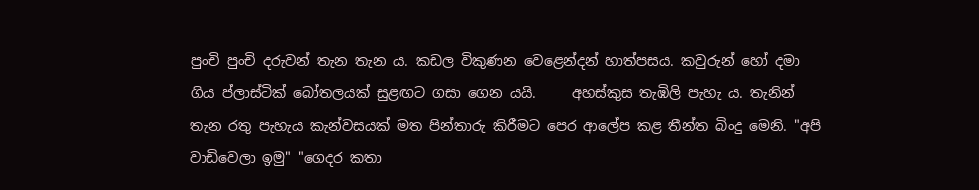පුංචි පුංචි දරුවන් තැන තැන ය. කඩල විකුණන වෙළෙන්දන් හාත්පසය. කවුරුන් හෝ දමා ගිය ප්ලාස්ටික් බෝතලයක් සුළඟට ගසා ගෙන යයි.     අහස්කුස තැඹිලි පැහැ ය. තැනින් තැන රතු පැහැය කැන්වසයක් මත පින්තාරු කිරීමට පෙර ආලේප කළ තීන්ත බිංදු මෙනි. "අපි වාඩිවෙලා ඉමු" "ගෙදර කතා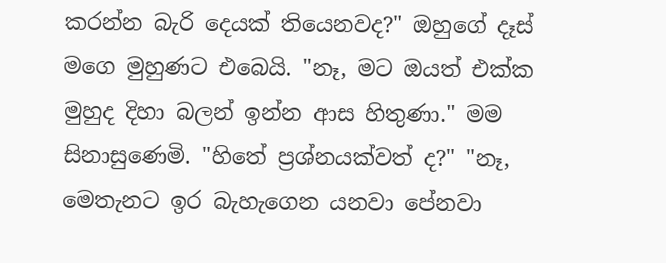කරන්න බැරි දෙයක් තියෙනවද?" ඔහුගේ දෑස් මගෙ මුහුණට එබෙයි. "නෑ, මට ඔයත් එක්ක මුහුද දිහා බලන් ඉන්න ආස හිතුණා." මම සිනාසුණෙමි. "හිතේ ප්‍රශ්නයක්වත් ද?" "නෑ, මෙතැනට ඉර බැහැගෙන යනවා පේනවා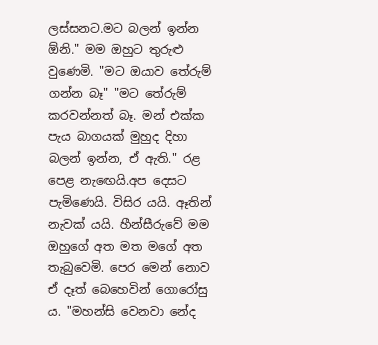ලස්සනට.මට බලන් ඉන්න ඕනි." මම ඔහුට තුරුළු වුණෙමි. "මට ඔයාව තේරුම් ගන්න බෑ" "මට තේරුම් කරවන්නත් බෑ. මන් එක්ක පැය බාගයක් මුහුද දිහා බලන් ඉන්න, ඒ ඇති." රළ පෙළ නැඟෙයි.අප දෙසට පැමිණෙයි. විසිර යයි. ඈතින් නැවක් යයි. හීන්සීරුවේ මම ඔහුගේ අත මත මගේ අත තැබුවෙමි. පෙර මෙන් නොව ඒ දෑත් බෙහෙවින් ගොරෝසු ය. "මහන්සි වෙනවා නේද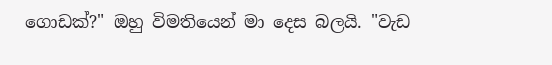ගොඩක්?" ඔහු විමතියෙන් මා දෙස බලයි. "වැඩ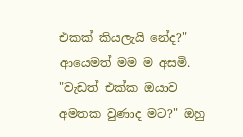එකක් කියලැයි නේද?" ආයෙමත් මම ම අසමි. "වැඩත් එක්ක ඔයාව අමතක වුණාද මට?" ඔහු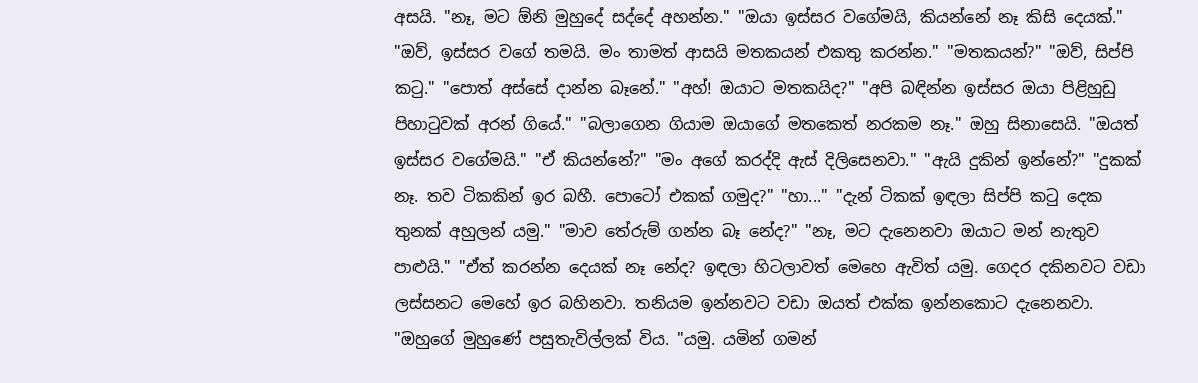අසයි. "නෑ, මට ඕනි මුහුදේ සද්දේ අහන්න." "ඔයා ඉස්සර වගේමයි, කියන්නේ නෑ කිසි දෙයක්." "ඔව්, ඉස්සර වගේ තමයි. මං තාමත් ආසයි මතකයන් එකතු කරන්න." "මතකයන්?" "ඔව්, සිප්පි කටු." "පොත් අස්සේ දාන්න බෑනේ." "අහ්! ඔයාට මතකයිද?" "අපි බඳින්න ඉස්සර ඔයා පිළිහුඩු පිහාටුවක් අරන් ගියේ." "බලාගෙන ගියාම ඔයාගේ මතකෙත් නරකම නෑ." ඔහු සිනාසෙයි. "ඔයත් ඉස්සර වගේමයි." "ඒ කියන්නේ?" "මං අගේ කරද්දි ඇස් දිලිසෙනවා." "ඇයි දුකින් ඉන්නේ?" "දුකක් නෑ. තව ටිකකින් ඉර බහී. පොටෝ එකක් ගමුද?" "හා..." "දැන් ටිකක් ඉඳලා සිප්පි කටු දෙක තුනක් අහුලන් යමු." "මාව තේරුම් ගන්න බෑ නේද?" "නෑ, මට දැනෙනවා ඔයාට මන් නැතුව පාළුයි." "ඒත් කරන්න දෙයක් නෑ නේද? ඉඳලා හිටලාවත් මෙහෙ ඇවිත් යමු. ගෙදර දකිනවට වඩා ලස්සනට මෙහේ ඉර බහිනවා. තනියම ඉන්නවට වඩා ඔයත් එක්ක ඉන්නකොට දැනෙනවා. "ඔහුගේ මුහුණේ පසුතැවිල්ලක් විය. "යමු. යමින් ගමන්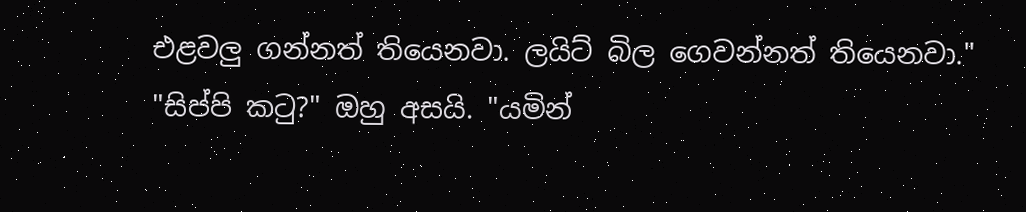එළවලු ගන්නත් තියෙනවා. ලයිට් බිල ගෙවන්නත් තියෙනවා." "සිප්පි කටු?" ඔහු අසයි. "යමින්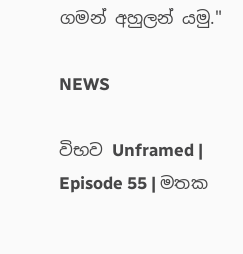ගමන් අහුලන් යමු."

NEWS

විභව Unframed | Episode 55 | මතක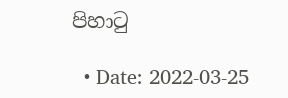පිහාටු

  • Date: 2022-03-25